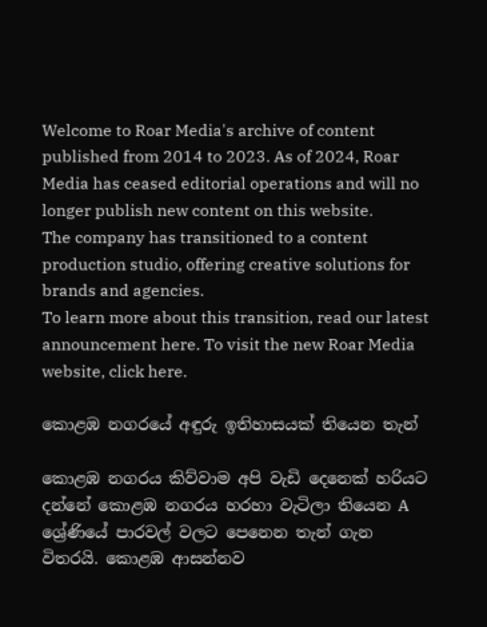Welcome to Roar Media's archive of content published from 2014 to 2023. As of 2024, Roar Media has ceased editorial operations and will no longer publish new content on this website.
The company has transitioned to a content production studio, offering creative solutions for brands and agencies.
To learn more about this transition, read our latest announcement here. To visit the new Roar Media website, click here.

කොළඹ නගරයේ අඳුරු ඉතිහාසයක් තියෙන තැන්

කොළඹ නගරය කිව්වාම අපි වැඩි දෙනෙක් හරියට දන්නේ කොළඹ නගරය හරහා වැටිලා තියෙන A ශ්‍රේණියේ පාරවල් වලට පෙනෙන තැන් ගැන විතරයි. කොළඹ ආසන්නව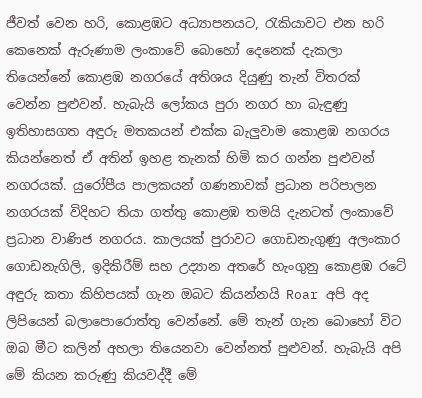ජීවත් වෙන හරි, කොළඹට අධ්‍යාපනයට, රැකියාවට එන හරි කෙනෙක් ඇරුණාම ලංකාවේ බොහෝ දෙනෙක් දැකලා තියෙන්නේ කොළඹ නගරයේ අතිශය දියුණු තැන් විතරක් වෙන්න පුළුවන්. හැබැයි ලෝකය පුරා නගර හා බැඳුණු ඉතිහාසගත අඳුරු මතකයන් එක්ක බැලුවාම කොළඹ නගරය කියන්නෙත් ඒ අතින් ඉහළ තැනක් හිමි කර ගන්න පුළුවන් නගරයක්. යුරෝපීය පාලකයන් ගණනාවක් ප්‍රධාන පරිපාලන නගරයක් විදිහට තියා ගත්තු කොළඹ තමයි දැනටත් ලංකාවේ ප්‍රධාන වාණිජ නගරය. කාලයක් පුරාවට ගොඩනැගුණු අලංකාර ගොඩනැගිලි, ඉදිකිරීම් සහ උද්‍යාන අතරේ හැංගුනු කොළඹ රටේ අඳුරු කතා කිහිපයක් ගැන ඔබට කියන්නයි Roar අපි අද ලිපියෙන් බලාපොරොත්තු වෙන්නේ. මේ තැන් ගැන බොහෝ විට ඔබ මීට කලින් අහලා තියෙනවා වෙන්නත් පුළුවන්. හැබැයි අපි මේ කියන කරුණු කියවද්දී මේ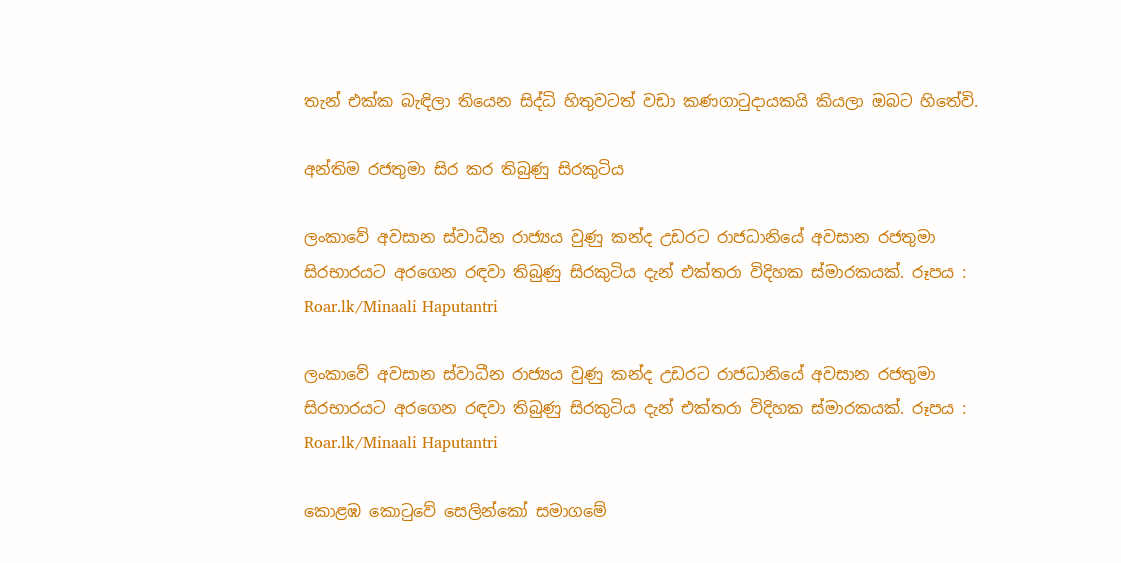තැන් එක්ක බැඳිලා තියෙන සිද්ධි හිතුවටත් වඩා කණගාටුදායකයි කියලා ඔබට හිතේවි.

අන්තිම රජතුමා සිර කර තිබුණු සිරකුටිය

ලංකාවේ අවසාන ස්වාධීන රාජ්‍යය වුණු කන්ද උඩරට රාජධානියේ අවසාන රජතුමා සිරභාරයට අරගෙන රඳවා තිබුණු සිරකුටිය දැන් එක්තරා විදිහක ස්මාරකයක්. රූපය : Roar.lk/Minaali Haputantri

ලංකාවේ අවසාන ස්වාධීන රාජ්‍යය වුණු කන්ද උඩරට රාජධානියේ අවසාන රජතුමා සිරභාරයට අරගෙන රඳවා තිබුණු සිරකුටිය දැන් එක්තරා විදිහක ස්මාරකයක්. රූපය : Roar.lk/Minaali Haputantri

කොළඹ කොටුවේ සෙලින්කෝ සමාගමේ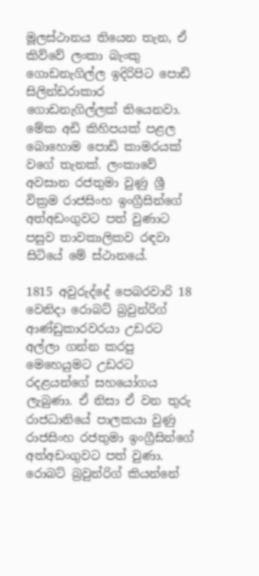මූලස්ථානය තියෙන තැන, ඒ කිව්වේ ලංකා බැංකු ගොඩනැගිල්ල ඉදිරිපිට පොඩි සිලින්ඩරාකාර ගොඩනැගිල්ලක් තියෙනවා. මේක අඩි කිහිපයක් පළල බොහොම පොඩි කාමරයක් වගේ තැනක්. ලංකාවේ අවසාන රජතුමා වුණු ශ්‍රී වික්‍රම රාජසිංහ ඉංග්‍රීසින්ගේ අත්අඩංගුවට පත් වුණාට පසුව තාවකාලිකව රඳවා සිටියේ මේ ස්ථානයේ.

1815 අවුරුද්දේ පෙබරවාරි 18 වෙනිදා රොබට් බ්‍රවුන්රිග් ආණ්ඩුකාරවරයා උඩරට අල්ලා ගන්න කරපු මෙහෙයුමට උඩරට රදළයන්ගේ සහයෝගය ලැබුණා. ඒ නිසා ඒ වන තුරු රාජධානියේ පාලකයා වුණු රාජසිංහ රජතුමා ඉංග්‍රීසින්ගේ අත්අඩංගුවට පත් වුණා. රොබට් බ්‍රවුන්රිග් කියන්නේ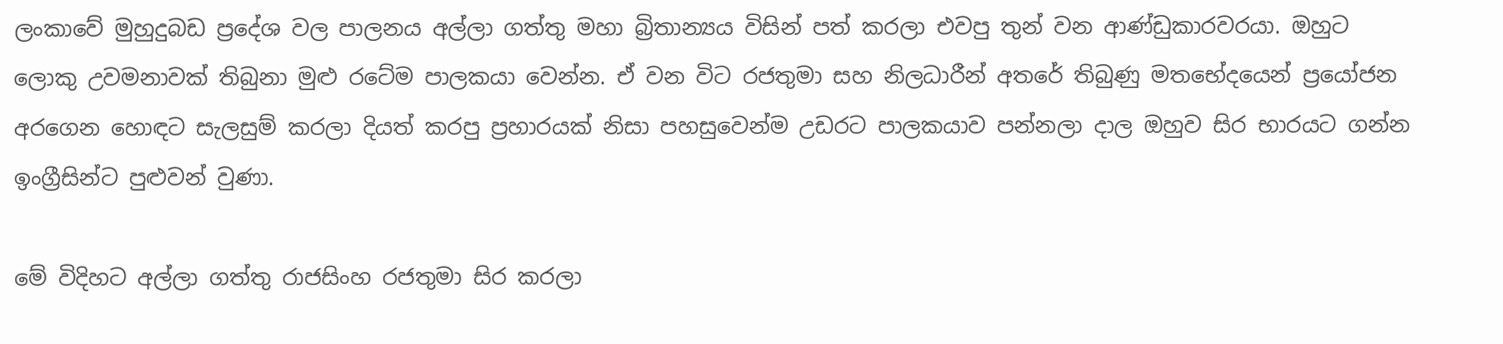ලංකාවේ මුහුදුබඩ ප්‍රදේශ වල පාලනය අල්ලා ගත්තු මහා බ්‍රිතාන්‍යය විසින් පත් කරලා එවපු තුන් වන ආණ්ඩුකාරවරයා. ඔහුට ලොකු උවමනාවක් තිබුනා මුළු රටේම පාලකයා වෙන්න. ඒ වන විට රජතුමා සහ නිලධාරීන් අතරේ තිබුණු මතභේදයෙන් ප්‍රයෝජන අරගෙන හොඳට සැලසුම් කරලා දියත් කරපු ප්‍රහාරයක් නිසා පහසුවෙන්ම උඩරට පාලකයාව පන්නලා දාල ඔහුව සිර භාරයට ගන්න ඉංග්‍රීසින්ට පුළුවන් වුණා.

මේ විදිහට අල්ලා ගත්තු රාජසිංහ රජතුමා සිර කරලා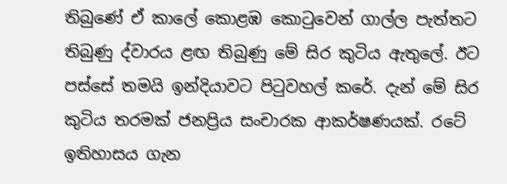තිබුණේ ඒ කාලේ කොළඹ කොටුවෙන් ගාල්ල පැත්තට තිබුණු ද්වාරය ළඟ තිබුණු මේ සිර කුටිය ඇතුලේ. ඊට පස්සේ තමයි ඉන්දියාවට පිටුවහල් කරේ. දැන් මේ සිර කුටිය තරමක් ජනප්‍රිය සංචාරක ආකර්ෂණයක්. රටේ ඉතිහාසය ගැන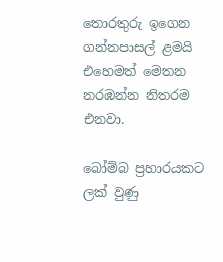තොරතුරු ඉගෙන ගන්නපාසල් ළමයි එහෙමත් මෙතන නරඹන්න නිතරම එනවා.

බෝම්බ ප්‍රහාරයකට ලක් වුණු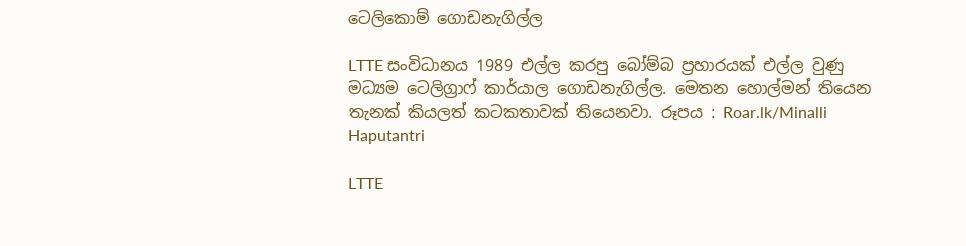ටෙලිකොම් ගොඩනැගිල්ල

LTTE සංවිධානය 1989 එල්ල කරපු බෝම්බ ප්‍රහාරයක් එල්ල වුණු මධ්‍යම ටෙලිග්‍රාෆ් කාර්යාල ගොඩනැගිල්ල. මෙතන හොල්මන් තියෙන තැනක් කියලත් කටකතාවක් තියෙනවා. රූපය : Roar.lk/Minalli Haputantri

LTTE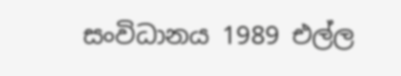සංවිධානය 1989 එල්ල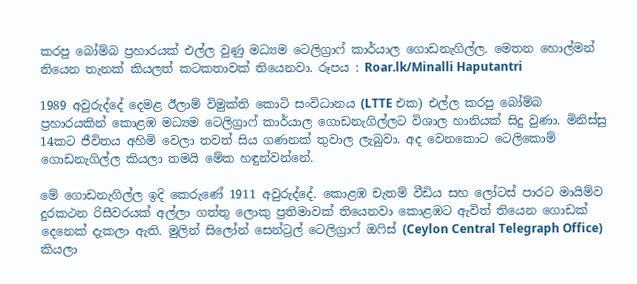කරපු බෝම්බ ප්‍රහාරයක් එල්ල වුණු මධ්‍යම ටෙලිග්‍රාෆ් කාර්යාල ගොඩනැගිල්ල. මෙතන හොල්මන් තියෙන තැනක් කියලත් කටකතාවක් තියෙනවා. රූපය : Roar.lk/Minalli Haputantri

1989 අවුරුද්දේ දෙමළ ඊලාම් විමුක්ති කොටි සංවිධානය (LTTE එක) එල්ල කරපු බෝම්බ ප්‍රහාරයකින් කොළඹ මධ්‍යම ටෙලිග්‍රාෆ් කාර්යාල ගොඩනැගිල්ලට විශාල හානියක් සිදු වුණා. මිනිස්සු 14කට ජීවිතය අහිමි වෙලා තවත් සිය ගණනක් තුවාල ලැබුවා. අද වෙනකොට ටෙලිකොම් ගොඩනැගිල්ල කියලා තමයි මේක හඳුන්වන්නේ.

මේ ගොඩනැගිල්ල ඉදි කෙරුණේ 1911 අවුරුද්දේ. කොළඹ චැතම් වීඩිය සහ ලෝටස් පාරට මායිම්ව දුරකථන රිසීවරයක් අල්ලා ගත්තු ලොකු ප්‍රතිමාවක් තියෙනවා කොළඹට ඇවිත් තියෙන ගොඩක් දෙනෙක් දැකලා ඇති. මුලින් සිලෝන් සෙන්ට්‍රල් ටෙලිග්‍රාෆ් ඔෆිස් (Ceylon Central Telegraph Office) කියලා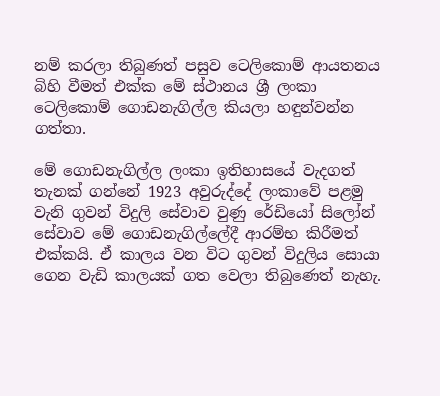නම් කරලා තිබුණත් පසුව ටෙලිකොම් ආයතනය බිහි වීමත් එක්ක මේ ස්ථානය ශ්‍රී ලංකා ටෙලිකොම් ගොඩනැගිල්ල කියලා හඳුන්වන්න ගත්තා.

මේ ගොඩනැගිල්ල ලංකා ඉතිහාසයේ වැදගත් තැනක් ගන්නේ 1923 අවුරුද්දේ ලංකාවේ පළමු වැනි ගුවන් විදුලි සේවාව වුණු රේඩියෝ සිලෝන් සේවාව මේ ගොඩනැගිල්ලේදී ආරම්භ කිරීමත් එක්කයි. ඒ කාලය වන විට ගුවන් විදුලිය සොයා ගෙන වැඩි කාලයක් ගත වෙලා තිබුණෙත් නැහැ.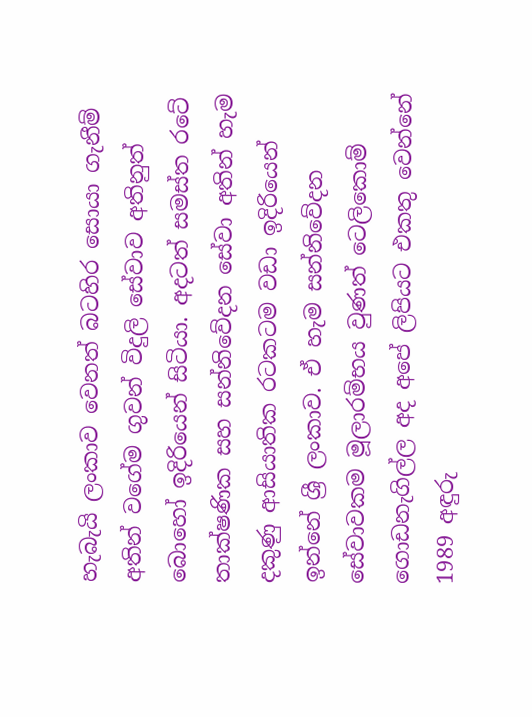හැබැයි ලංකාව වෙනත් බටහිර සොයා ගැනීම් අතින් වගේම ගුවන් විදුලි සේවාව අතිනුත් බොහෝ ඉදිරියෙන් සිටියා. අදටත් සමස්ත රටේ තාක්ෂණික සහ සන්නිවේදන සේවා අතින් හැම දකුණු ආසියාතික රටකටම වඩා ඉදිරියෙන් ඉන්නේ ශ්‍රී ලංකාව. ඒ හැම සන්නිවේදන සේවාවකම මූලාරම්භය වුණත් ටෙලිකොම් ගොඩනැගිල්ල අද අපේ ලිපියට එකතු වෙන්නේ 1989 අඳුරු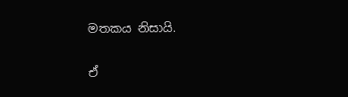මතකය නිසායි.

ඒ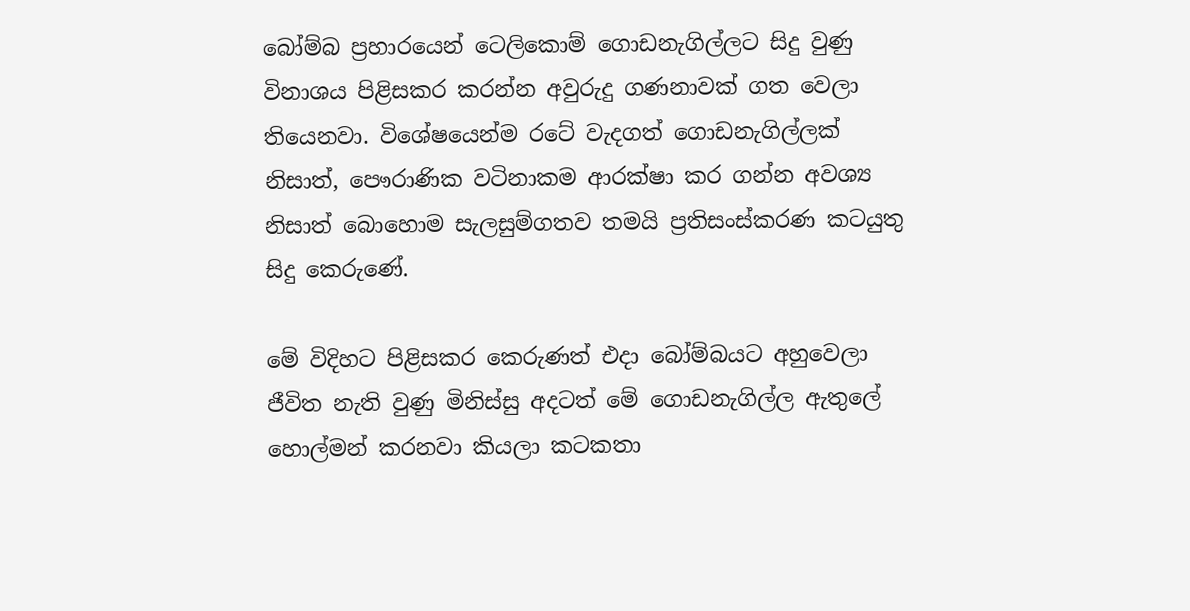බෝම්බ ප්‍රහාරයෙන් ටෙලිකොම් ගොඩනැගිල්ලට සිදු වුණු විනාශය පිළිසකර කරන්න අවුරුදු ගණනාවක් ගත වෙලා තියෙනවා. විශේෂයෙන්ම රටේ වැදගත් ගොඩනැගිල්ලක් නිසාත්, පෞරාණික වටිනාකම ආරක්ෂා කර ගන්න අවශ්‍ය නිසාත් බොහොම සැලසුම්ගතව තමයි ප්‍රතිසංස්කරණ කටයුතු සිදු කෙරුණේ.

මේ විදිහට පිළිසකර කෙරුණත් එදා බෝම්බයට අහුවෙලා ජීවිත නැති වුණු මිනිස්සු අදටත් මේ ගොඩනැගිල්ල ඇතුලේ හොල්මන් කරනවා කියලා කටකතා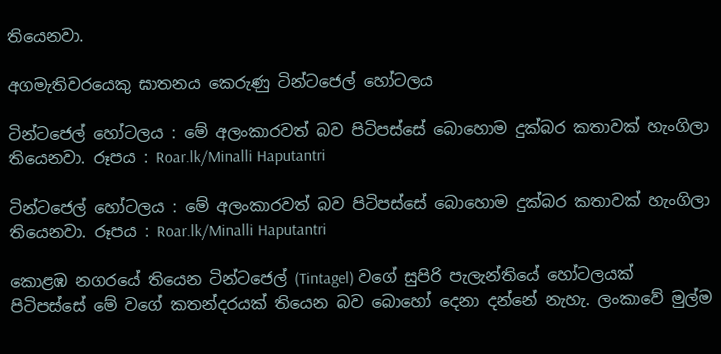තියෙනවා.

අගමැතිවරයෙකු ඝාතනය කෙරුණු ටින්ටජෙල් හෝටලය

ටින්ටජෙල් හෝටලය : මේ අලංකාරවත් බව පිටිපස්සේ බොහොම දුක්බර කතාවක් හැංගිලා තියෙනවා. රූපය : Roar.lk/Minalli Haputantri

ටින්ටජෙල් හෝටලය : මේ අලංකාරවත් බව පිටිපස්සේ බොහොම දුක්බර කතාවක් හැංගිලා තියෙනවා. රූපය : Roar.lk/Minalli Haputantri

කොළඹ නගරයේ තියෙන ටින්ටජෙල් (Tintagel) වගේ සුපිරි පැලැන්තියේ හෝටලයක් පිටිපස්සේ මේ වගේ කතන්දරයක් තියෙන බව බොහෝ දෙනා දන්නේ නැහැ. ලංකාවේ මුල්ම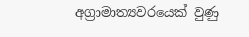අග්‍රාමාත්‍යවරයෙක් වුණු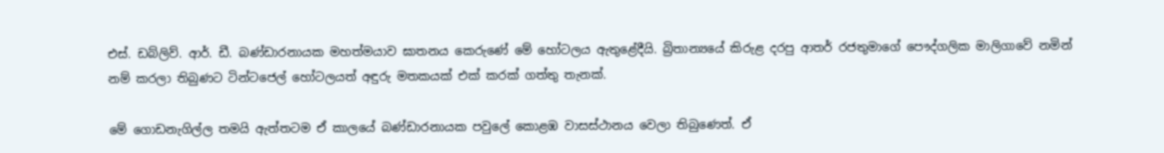එස්. ඩබ්ලිව්. ආර්. ඩී. බණ්ඩාරනායක මහත්මයාව ඝාතනය කෙරුණේ මේ හෝටලය ඇතුළේදීයි. බ්‍රිතාන්‍යයේ කිරුළ දරපු ආතර් රජතුමාගේ පෞද්ගලික මාලිගාවේ නමින් නම් කරලා තිබුණට ටින්ටජෙල් හෝටලයත් අඳුරු මතකයක් එක් කරක් ගත්තු තැනක්.

මේ ගොඩනැගිල්ල තමයි ඇත්තටම ඒ කාලයේ බණ්ඩාරනායක පවුලේ කොළඹ වාසස්ථානය වෙලා තිබුණෙත්. ඒ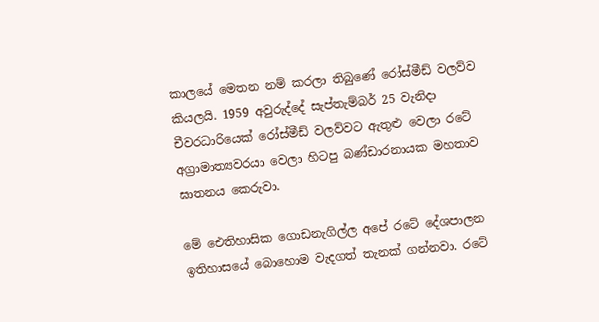කාලයේ මෙතන නම් කරලා තිබුණේ රෝස්මීඩ් වලව්ව කියලයි. 1959 අවුරුද්දේ සැප්තැම්බර් 25 වැනිදා චීවරධාරියෙක් රෝස්මීඩ් වලව්වට ඇතුළු වෙලා රටේ අග්‍රාමාත්‍යවරයා වෙලා හිටපු බණ්ඩාරනායක මහතාව ඝාතනය කෙරුවා.

මේ ඓතිහාසික ගොඩනැගිල්ල අපේ රටේ දේශපාලන ඉතිහාසයේ බොහොම වැදගත් තැනක් ගන්නවා. රටේ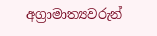අග්‍රාමාත්‍යවරුන්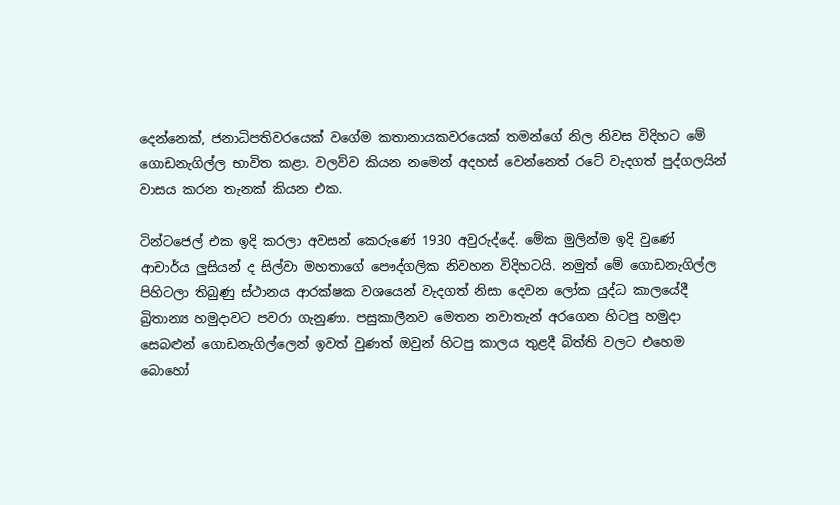දෙන්නෙක්, ජනාධිපතිවරයෙක් වගේම කතානායකවරයෙක් තමන්ගේ නිල නිවස විදිහට මේ ගොඩනැගිල්ල භාවිත කළා. වලව්ව කියන නමෙන් අදහස් වෙන්නෙත් රටේ වැදගත් පුද්ගලයින් වාසය කරන තැනක් කියන එක.

ටින්ටජෙල් එක ඉදි කරලා අවසන් කෙරුණේ 1930 අවුරුද්දේ. මේක මුලින්ම ඉදි වුණේ ආචාර්ය ලුසියන් ද සිල්වා මහතාගේ පෞද්ගලික නිවහන විදිහටයි. නමුත් මේ ගොඩනැගිල්ල පිහිටලා තිබුණු ස්ථානය ආරක්ෂක වශයෙන් වැදගත් නිසා දෙවන ලෝක යුද්ධ කාලයේදී බ්‍රිතාන්‍ය හමුදාවට පවරා ගැනුණා. පසුකාලීනව මෙතන නවාතැන් අරගෙන හිටපු හමුදා සෙබළුන් ගොඩනැගිල්ලෙන් ඉවත් වුණත් ඔවුන් හිටපු කාලය තුළදී බිත්ති වලට එහෙම බොහෝ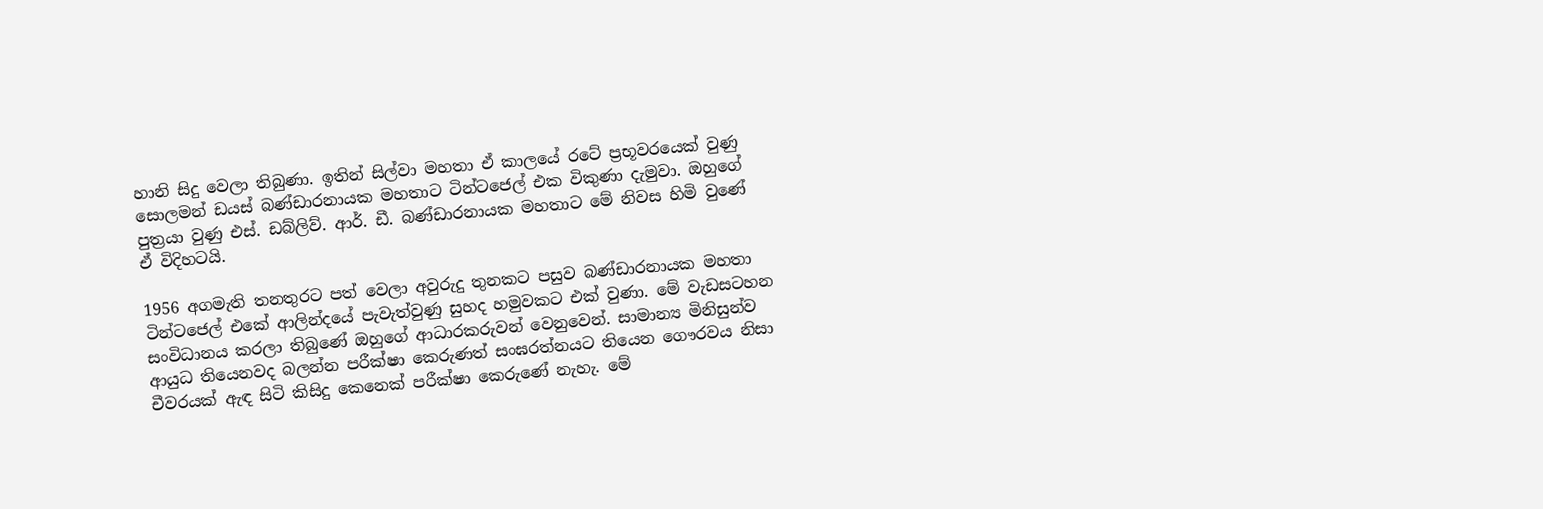හානි සිදු වෙලා තිබුණා. ඉතින් සිල්වා මහතා ඒ කාලයේ රටේ ප්‍රභූවරයෙක් වුණු සොලමන් ඩයස් බණ්ඩාරනායක මහතාට ටින්ටජෙල් එක විකුණා දැමුවා. ඔහුගේ පුත්‍රයා වුණු එස්. ඩබ්ලිව්. ආර්. ඩී. බණ්ඩාරනායක මහතාට මේ නිවස හිමි වුණේ ඒ විදිහටයි.

1956 අගමැති තනතුරට පත් වෙලා අවුරුදු තුනකට පසුව බණ්ඩාරනායක මහතා ටින්ටජෙල් එකේ ආලින්දයේ පැවැත්වුණු සුහද හමුවකට එක් වුණා. මේ වැඩසටහන සංවිධානය කරලා තිබුණේ ඔහුගේ ආධාරකරුවන් වෙනුවෙන්. සාමාන්‍ය මිනිසුන්ව ආයුධ තියෙනවද බලන්න පරීක්ෂා කෙරුණත් සංඝරත්නයට තියෙන ගෞරවය නිසා චීවරයක් ඇඳ සිටි කිසිදු කෙනෙක් පරීක්ෂා කෙරුණේ නැහැ. මේ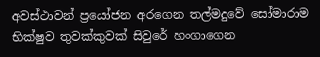අවස්ථාවන් ප්‍රයෝජන අරගෙන තල්මදුවේ සෝමාරාම භික්ෂුව තුවක්කුවක් සිවුරේ හංගාගෙන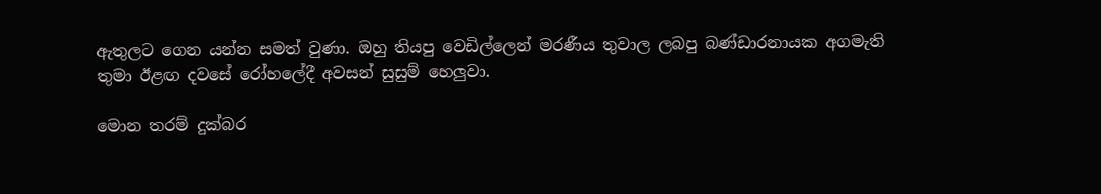ඇතුලට ගෙන යන්න සමත් වුණා. ඔහු තියපු වෙඩිල්ලෙන් මරණීය තුවාල ලබපු බණ්ඩාරනායක අගමැති තුමා ඊළඟ දවසේ රෝහලේදී අවසන් සුසුම් හෙලුවා.

මොන තරම් දුක්බර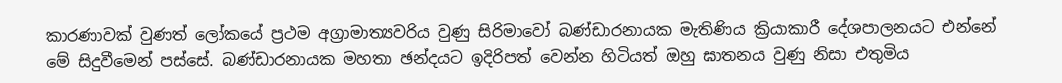කාරණාවක් වුණත් ලෝකයේ ප්‍රථම අග්‍රාමාත්‍යවරිය වුණු සිරිමාවෝ බණ්ඩාරනායක මැතිණිය ක්‍රියාකාරී දේශපාලනයට එන්නේ මේ සිදුවීමෙන් පස්සේ. බණ්ඩාරනායක මහතා ඡන්දයට ඉදිරිපත් වෙන්න හිටියත් ඔහු ඝාතනය වුණු නිසා එතුමිය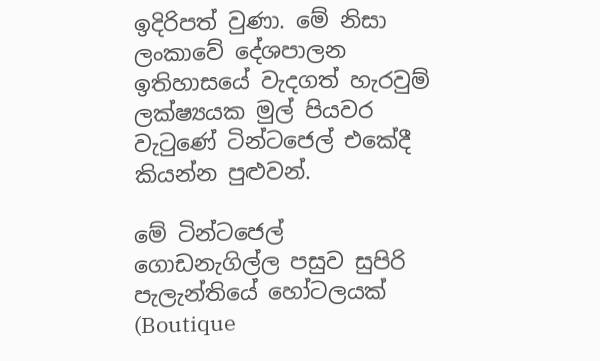ඉදිරිපත් වුණා. මේ නිසා ලංකාවේ දේශපාලන ඉතිහාසයේ වැදගත් හැරවුම් ලක්ෂ්‍යයක මුල් පියවර වැටුණේ ටින්ටජෙල් එකේදී කියන්න පුළුවන්.

මේ ටින්ටජෙල් ගොඩනැගිල්ල පසුව සුපිරි පැලැන්තියේ හෝටලයක් (Boutique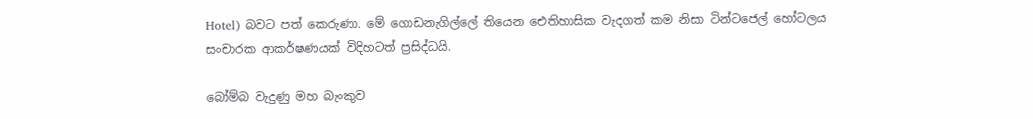Hotel) බවට පත් කෙරුණා. මේ ගොඩනැගිල්ලේ තියෙන ඓතිහාසික වැදගත් කම නිසා ටින්ටජෙල් හෝටලය සංචාරක ආකර්ෂණයක් විදිහටත් ප්‍රසිද්ධයි.

බෝම්බ වැදුණු මහ බැංකුව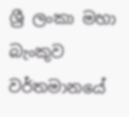ශ්‍රී ලංකා මහා බැංකුව වර්තමානයේ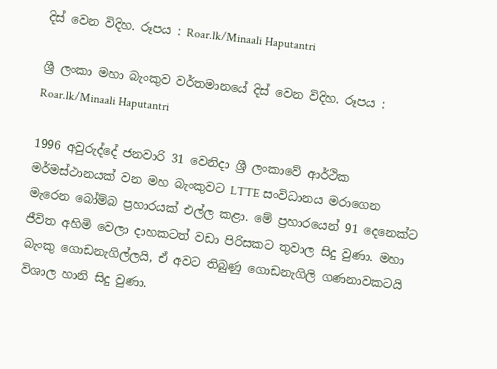දිස් වෙන විදිහ. රූපය : Roar.lk/Minaali Haputantri

ශ්‍රී ලංකා මහා බැංකුව වර්තමානයේ දිස් වෙන විදිහ. රූපය : Roar.lk/Minaali Haputantri

1996 අවුරුද්දේ ජනවාරි 31 වෙනිදා ශ්‍රී ලංකාවේ ආර්ථික මර්මස්ථානයක් වන මහ බැංකුවට LTTE සංවිධානය මරාගෙන මැරෙන බෝම්බ ප්‍රහාරයක් එල්ල කළා. මේ ප්‍රහාරයෙන් 91 දෙනෙක්ට ජීවිත අහිමි වෙලා දාහකටත් වඩා පිරිසකට තුවාල සිදු වුණා. මහා බැංකු ගොඩනැගිල්ලයි, ඒ අවට තිබුණු ගොඩනැගිලි ගණනාවකටයි විශාල හානි සිදු වුණා.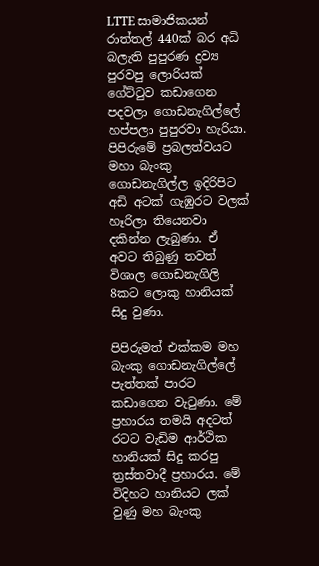LTTE සාමාජිකයන් රාත්තල් 440ක් බර අධි බලැති පුපුරණ ද්‍රව්‍ය පුරවපු ලොරියක් ගේට්ටුව කඩාගෙන පදවලා ගොඩනැගිල්ලේ හප්පලා පුපුරවා හැරියා. පිපිරුමේ ප්‍රබලත්වයට මහා බැංකු ගොඩනැගිල්ල ඉදිරිපිට අඩි අටක් ගැඹුරට වලක් හෑරිලා තියෙනවා දකින්න ලැබුණා. ඒ අවට තිබුණු තවත් විශාල ගොඩනැගිලි 8කට ලොකු හානියක් සිදු වුණා.

පිපිරුමත් එක්කම මහ බැංකු ගොඩනැගිල්ලේ පැත්තක් පාරට කඩාගෙන වැටුණා. මේ ප්‍රහාරය තමයි අදටත් රටට වැඩිම ආර්ථික හානියක් සිදු කරපු ත්‍රස්තවාදී ප්‍රහාරය. මේ විදිහට හානියට ලක් වුණු මහ බැංකු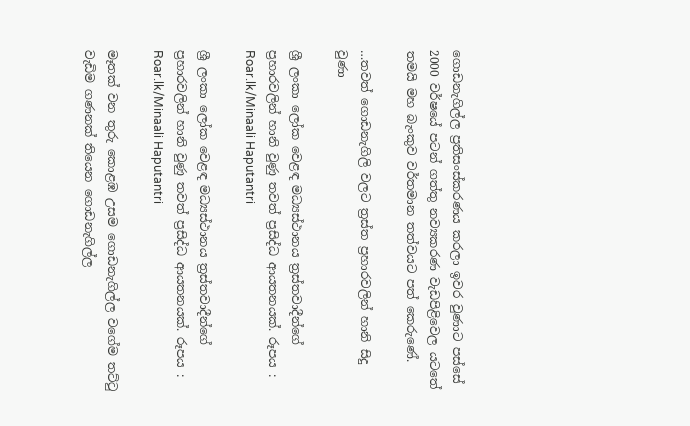ගොඩනැගිල්ල ප්‍රතිසංස්කරණය කරලා ඉවර වුණාට පස්සේ 2000 වර්ෂයේ පටන් ගත්තු නව්‍යකරණ වැඩපිළිවෙල යටතේ තමයි මහ බැංකුව වර්තමාන තත්වයට පත් කෙරුණේ.

…තවත් ගොඩනැගිලි වලට ත්‍රස්ත ප්‍රහාරවලින් හානි සිදු වුණා

ශ්‍රී ලංකා ලෝක වෙළඳ මධ්‍යස්ථානය ත්‍රස්තවාදීන්ගේ ප්‍රහාරවලින් හානි වුණු තවත් ප්‍රසිද්ධ ආයතනයක්. රූපය : Roar.lk/Minaali Haputantri

ශ්‍රී ලංකා ලෝක වෙළඳ මධ්‍යස්ථානය ත්‍රස්තවාදීන්ගේ ප්‍රහාරවලින් හානි වුණු තවත් ප්‍රසිද්ධ ආයතනයක්. රූපය : Roar.lk/Minaali Haputantri

මෑතක් වන තුරු කොළඹ උසම ගොඩනැගිල්ල වගේම තට්ටු වැඩිම ගණනක් තියෙන ගොඩනැගිල්ල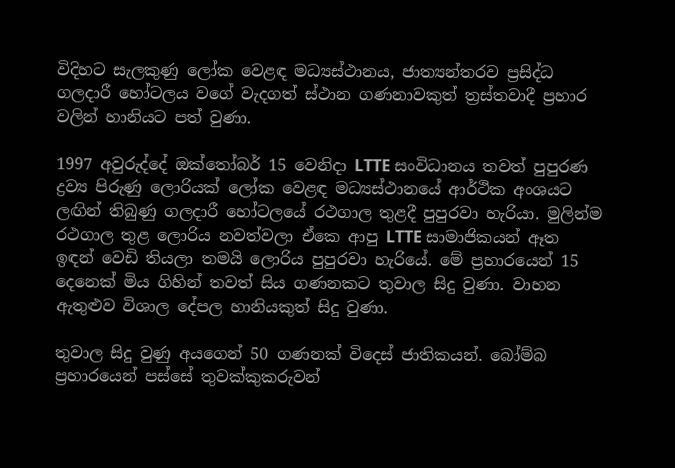විදිහට සැලකුණු ලෝක වෙළඳ මධ්‍යස්ථානය, ජාත්‍යන්තරව ප්‍රසිද්ධ ගලදාරී හෝටලය වගේ වැදගත් ස්ථාන ගණනාවකුත් ත්‍රස්තවාදී ප්‍රහාර වලින් හානියට පත් වුණා.

1997 අවුරුද්දේ ඔක්තෝබර් 15 වෙනිදා LTTE සංවිධානය තවත් පුපුරණ ද්‍රව්‍ය පිරුණු ලොරියක් ලෝක වෙළඳ මධ්‍යස්ථානයේ ආර්ථික අංශයට ලඟින් තිබුණු ගලදාරී හෝටලයේ රථගාල තුළදී පුපුරවා හැරියා. මුලින්ම රථගාල තුළ ලොරිය නවත්වලා ඒකෙ ආපු LTTE සාමාජිකයන් ඈත ඉඳන් වෙඩි තියලා තමයි ලොරිය පුපුරවා හැරියේ. මේ ප්‍රහාරයෙන් 15 දෙනෙක් මිය ගිහින් තවත් සිය ගණනකට තුවාල සිදු වුණා. වාහන ඇතුළුව විශාල දේපල හානියකුත් සිදු වුණා.

තුවාල සිදු වුණු අයගෙන් 50 ගණනක් විදෙස් ජාතිකයන්. බෝම්බ ප්‍රහාරයෙන් පස්සේ තුවක්කුකරුවන්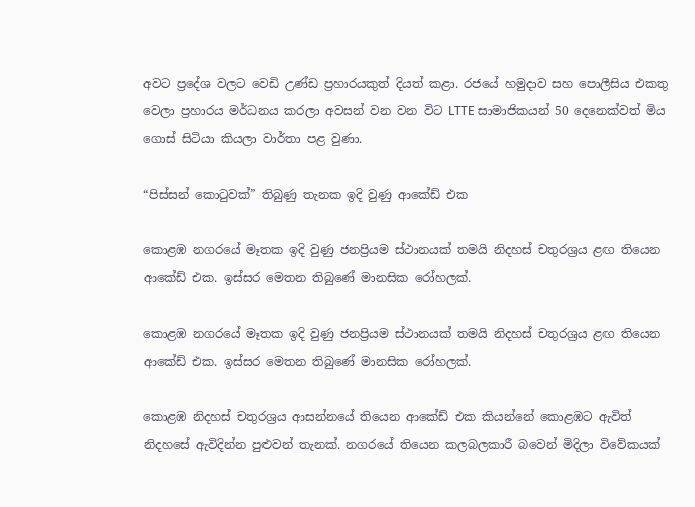අවට ප්‍රදේශ වලට වෙඩි උණ්ඩ ප්‍රහාරයකුත් දියත් කළා. රජයේ හමුදාව සහ පොලීසිය එකතු වෙලා ප්‍රහාරය මර්ධනය කරලා අවසන් වන වන විට LTTE සාමාජිකයන් 50 දෙනෙක්වත් මිය ගොස් සිටියා කියලා වාර්තා පළ වුණා.

“පිස්සන් කොටුවක්” තිබුණු තැනක ඉදි වුණු ආකේඩ් එක

කොළඹ නගරයේ මෑතක ඉදි වුණු ජනප්‍රියම ස්ථානයක් තමයි නිදහස් චතුරශ්‍රය ළඟ තියෙන ආකේඩ් එක. ඉස්සර මෙතන තිබුණේ මානසික රෝහලක්.

කොළඹ නගරයේ මෑතක ඉදි වුණු ජනප්‍රියම ස්ථානයක් තමයි නිදහස් චතුරශ්‍රය ළඟ තියෙන ආකේඩ් එක. ඉස්සර මෙතන තිබුණේ මානසික රෝහලක්.

කොළඹ නිදහස් චතුරශ්‍රය ආසන්නයේ තියෙන ආකේඩ් එක කියන්නේ කොළඹට ඇවිත් නිදහසේ ඇවිදින්න පුළුවන් තැනක්. නගරයේ තියෙන කලබලකාරී බවෙන් මිදිලා විවේකයක්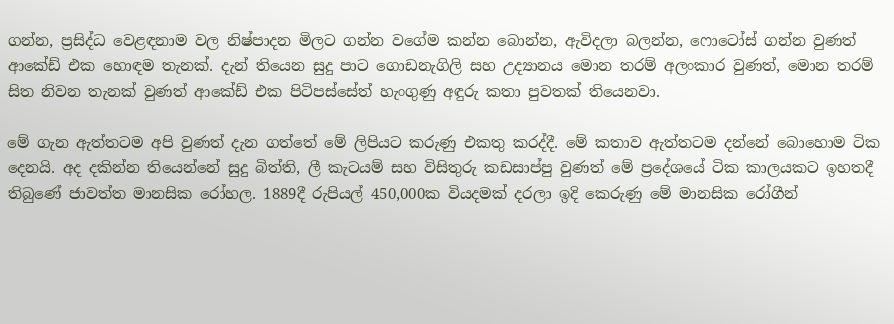ගන්න, ප්‍රසිද්ධ වෙළඳනාම වල නිෂ්පාදන මිලට ගන්න වගේම කන්න බොන්න, ඇවිදලා බලන්න, ෆොටෝස් ගන්න වුණත් ආකේඩ් එක හොඳම තැනක්. දැන් තියෙන සුදු පාට ගොඩනැගිලි සහ උද්‍යානය මොන තරම් අලංකාර වුණත්, මොන තරම් සිත නිවන තැනක් වුණත් ආකේඩ් එක පිටිපස්සේත් හැංගුණු අඳුරු කතා පුවතක් තියෙනවා.

මේ ගැන ඇත්තටම අපි වුණත් දැන ගත්තේ මේ ලිපියට කරුණු එකතු කරද්දී. මේ කතාව ඇත්තටම දන්නේ බොහොම ටික දෙනයි. අද දකින්න තියෙන්නේ සුදු බිත්ති, ලී කැටයම් සහ විසිතුරු කඩසාප්පු වුණත් මේ ප්‍රදේශයේ ටික කාලයකට ඉහතදී තිබුණේ ජාවත්ත මානසික රෝහල. 1889දී රුපියල් 450,000ක වියදමක් දරලා ඉදි කෙරුණු මේ මානසික රෝගීන්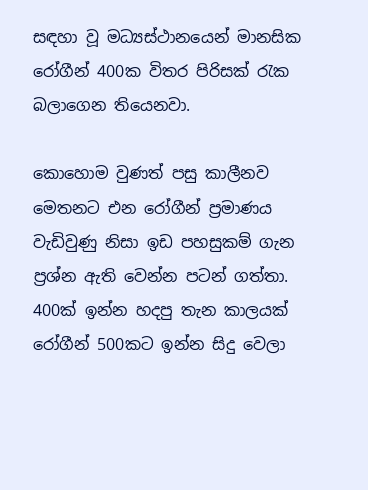සඳහා වූ මධ්‍යස්ථානයෙන් මානසික රෝගීන් 400ක විතර පිරිසක් රැක බලාගෙන තියෙනවා.

කොහොම වුණත් පසු කාලීනව මෙතනට එන රෝගීන් ප්‍රමාණය වැඩිවුණු නිසා ඉඩ පහසුකම් ගැන ප්‍රශ්න ඇති වෙන්න පටන් ගත්තා. 400ක් ඉන්න හදපු තැන කාලයක් රෝගීන් 500කට ඉන්න සිදු වෙලා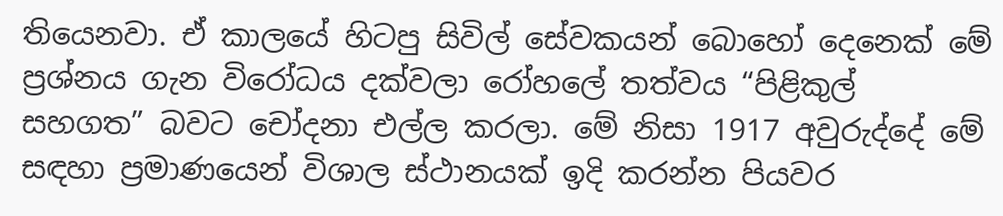තියෙනවා. ඒ කාලයේ හිටපු සිවිල් සේවකයන් බොහෝ දෙනෙක් මේ ප්‍රශ්නය ගැන විරෝධය දක්වලා රෝහලේ තත්වය “පිළිකුල් සහගත” බවට චෝදනා එල්ල කරලා. මේ නිසා 1917 අවුරුද්දේ මේ සඳහා ප්‍රමාණයෙන් විශාල ස්ථානයක් ඉදි කරන්න පියවර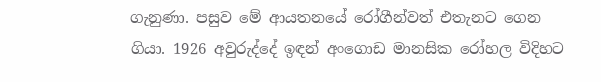ගැනුණා. පසුව මේ ආයතනයේ රෝගීන්වත් එතැනට ගෙන ගියා. 1926 අවුරුද්දේ ඉඳන් අංගොඩ මානසික රෝහල විදිහට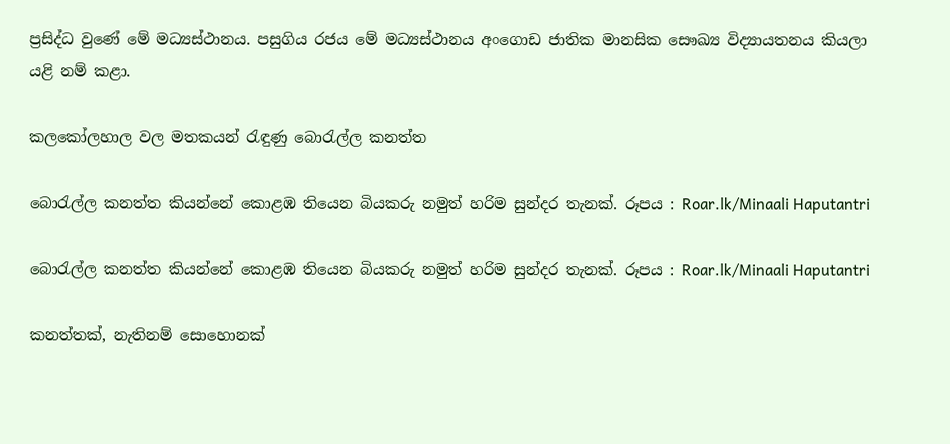ප්‍රසිද්ධ වුණේ මේ මධ්‍යස්ථානය. පසුගිය රජය මේ මධ්‍යස්ථානය අංගොඩ ජාතික මානසික සෞඛ්‍ය විද්‍යායතනය කියලා යළි නම් කළා.

කලකෝලහාල වල මතකයන් රැඳුණු බොරැල්ල කනත්ත

බොරැල්ල කනත්ත කියන්නේ කොළඹ තියෙන බියකරු නමුත් හරිම සුන්දර තැනක්. රූපය : Roar.lk/Minaali Haputantri

බොරැල්ල කනත්ත කියන්නේ කොළඹ තියෙන බියකරු නමුත් හරිම සුන්දර තැනක්. රූපය : Roar.lk/Minaali Haputantri

කනත්තක්, නැතිනම් සොහොනක්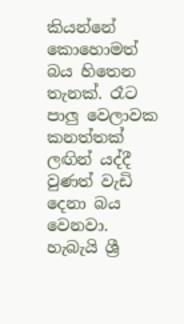කියන්නේ කොහොමත් බය හිතෙන තැනක්. රෑට පාලු වෙලාවක කනත්තක් ලඟින් යද්දී වුණත් වැඩි දෙනා බය වෙනවා. හැබැයි ශ්‍රී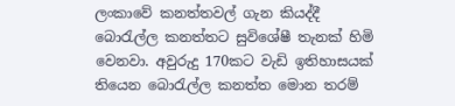ලංකාවේ කනත්තවල් ගැන කියද්දී බොරැල්ල කනත්තට සුවිශේෂී තැනක් හිමි වෙනවා. අවුරුදු 170කට වැඩි ඉතිහාසයක් තියෙන බොරැල්ල කනත්ත මොන තරම්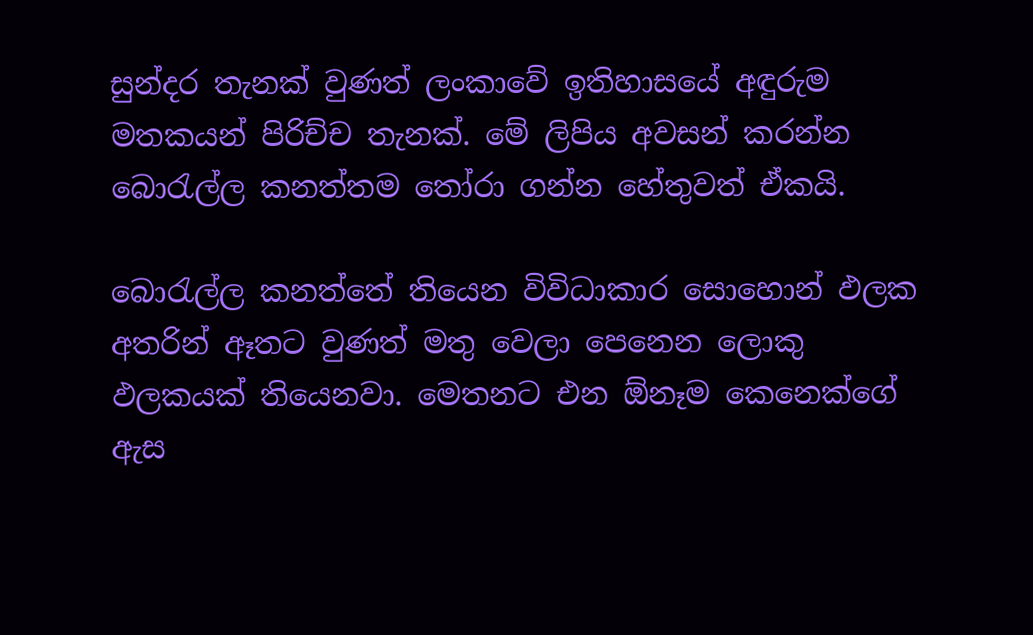සුන්දර තැනක් වුණත් ලංකාවේ ඉතිහාසයේ අඳුරුම මතකයන් පිරිච්ච තැනක්. මේ ලිපිය අවසන් කරන්න බොරැල්ල කනත්තම තෝරා ගන්න හේතුවත් ඒකයි.

බොරැල්ල කනත්තේ තියෙන විවිධාකාර සොහොන් ඵලක අතරින් ඈතට වුණත් මතු වෙලා පෙනෙන ලොකු ඵලකයක් තියෙනවා. මෙතනට එන ඕනෑම කෙනෙක්ගේ ඇස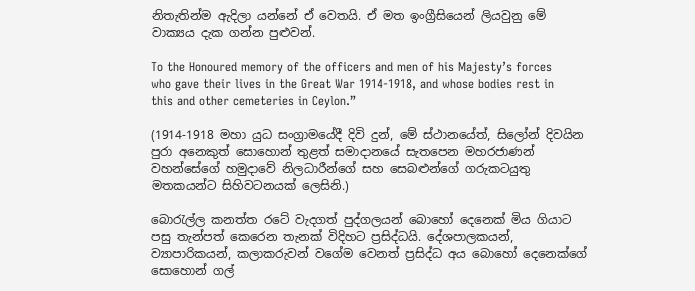නිතැතින්ම ඇදිලා යන්නේ ඒ වෙතයි. ඒ මත ඉංග්‍රීසියෙන් ලියවුනු මේ වාක්‍යය දැක ගන්න පුළුවන්.

To the Honoured memory of the officers and men of his Majesty’s forces who gave their lives in the Great War 1914-1918, and whose bodies rest in this and other cemeteries in Ceylon.”

(1914-1918 මහා යුධ සංග්‍රාමයේදී දිවි දුන්, මේ ස්ථානයේත්, සිලෝන් දිවයින පුරා අනෙකුත් සොහොන් තුළත් සමාදානයේ සැතපෙන මහරජාණන් වහන්සේගේ හමුදාවේ නිලධාරීන්ගේ සහ සෙබළුන්ගේ ගරුකටයුතු මතකයන්ට සිහිවටනයක් ලෙසිනි.)

බොරැල්ල කනත්ත රටේ වැදගත් පුද්ගලයන් බොහෝ දෙනෙක් මිය ගියාට පසු තැන්පත් කෙරෙන තැනක් විදිහට ප්‍රසිද්ධයි. දේශපාලකයන්, ව්‍යාපාරිකයන්, කලාකරුවන් වගේම වෙනත් ප්‍රසිද්ධ අය බොහෝ දෙනෙක්ගේ සොහොන් ගල්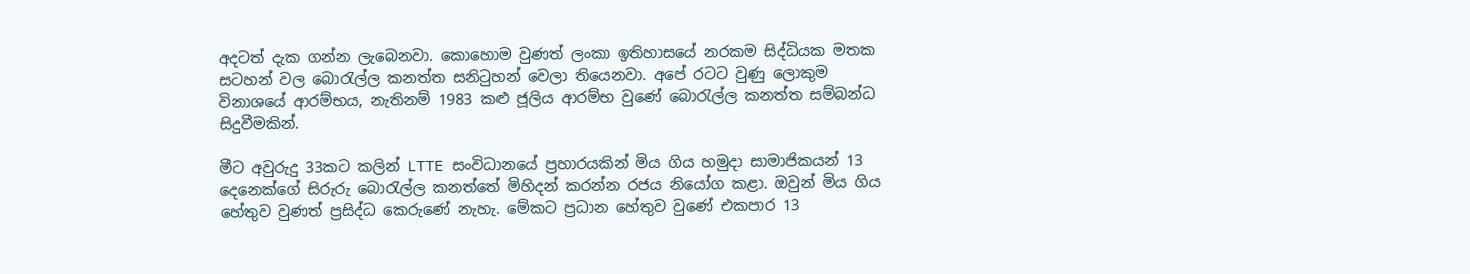අදටත් දැක ගන්න ලැබෙනවා. කොහොම වුණත් ලංකා ඉතිහාසයේ නරකම සිද්ධියක මතක සටහන් වල බොරැල්ල කනත්ත සනිටුහන් වෙලා තියෙනවා. අපේ රටට වුණු ලොකුම විනාශයේ ආරම්භය, නැතිනම් 1983 කළු ජූලිය ආරම්භ වුණේ බොරැල්ල කනත්ත සම්බන්ධ සිදුවීමකින්.

මීට අවුරුදු 33කට කලින් LTTE සංවිධානයේ ප්‍රහාරයකින් මිය ගිය හමුදා සාමාජිකයන් 13 දෙනෙක්ගේ සිරුරු බොරැල්ල කනත්තේ මිහිදන් කරන්න රජය නියෝග කළා. ඔවුන් මිය ගිය හේතුව වුණත් ප්‍රසිද්ධ කෙරුණේ නැහැ. මේකට ප්‍රධාන හේතුව වුණේ එකපාර 13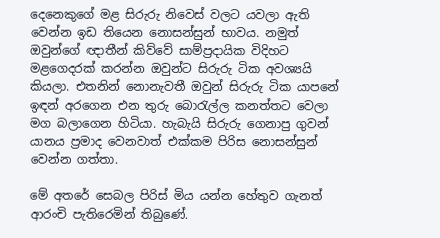දෙනෙකුගේ මළ සිරුරු නිවෙස් වලට යවලා ඇති වෙන්න ඉඩ තියෙන නොසන්සුන් භාවය. නමුත් ඔවුන්ගේ ඥාතීන් කිව්වේ සාම්ප්‍රදායික විදිහට මළගෙදරක් කරන්න ඔවුන්ට සිරුරු ටික අවශ්‍යයි කියලා. එතනින් නොනැවතී ඔවුන් සිරුරු ටික යාපනේ ඉඳන් අරගෙන එන තුරු බොරැල්ල කනත්තට වෙලා මග බලාගෙන හිටියා. හැබැයි සිරුරු ගෙනාපු ගුවන් යානය ප්‍රමාද වෙනවාත් එක්කම පිරිස නොසන්සුන් වෙන්න ගත්තා.

මේ අතරේ සෙබල පිරිස් මිය යන්න හේතුව ගැනත් ආරංචි පැතිරෙමින් තිබුණේ.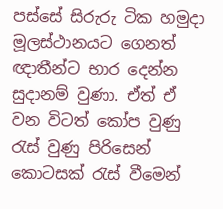පස්සේ සිරුරු ටික හමුදා මූලස්ථානයට ගෙනත් ඥාතීන්ට භාර දෙන්න සුදානම් වුණා. ඒත් ඒ වන විටත් කෝප වුණු රැස් වුණු පිරිසෙන් කොටසක් රැස් වීමෙන්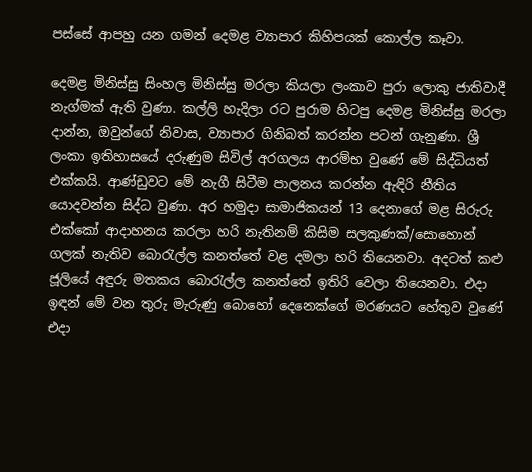පස්සේ ආපහු යන ගමන් දෙමළ ව්‍යාපාර කිහිපයක් කොල්ල කෑවා.

දෙමළ මිනිස්සු සිංහල මිනිස්සු මරලා කියලා ලංකාව පුරා ලොකු ජාතිවාදී නැග්මක් ඇති වුණා. කල්ලි හැදිලා රට පුරාම හිටපු දෙමළ මිනිස්සු මරලා දාන්න, ඔවුන්ගේ නිවාස, ව්‍යාපාර ගිනිබත් කරන්න පටන් ගැනුණා. ශ්‍රී ලංකා ඉතිහාසයේ දරුණුම සිවිල් අරගලය ආරම්භ වුණේ මේ සිද්ධියත් එක්කයි. ආණ්ඩුවට මේ නැගී සිටීම පාලනය කරන්න ඇඳිරි නීතිය යොදවන්න සිද්ධ වුණා. අර හමුදා සාමාජිකයන් 13 දෙනාගේ මළ සිරුරු එක්කෝ ආදාහනය කරලා හරි නැතිනම් කිසිම සලකුණක්/සොහොන් ගලක් නැතිව බොරැල්ල කනත්තේ වළ දමලා හරි තියෙනවා. අදටත් කළු ජූලියේ අඳුරු මතකය බොරැල්ල කනත්තේ ඉතිරි වෙලා තියෙනවා. එදා ඉඳන් මේ වන තුරු මැරුණු බොහෝ දෙනෙක්ගේ මරණයට හේතුව වුණේ එදා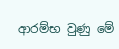ආරම්භ වුණු මේ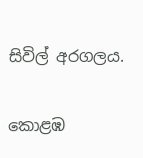සිවිල් අරගලය.

කොළඹ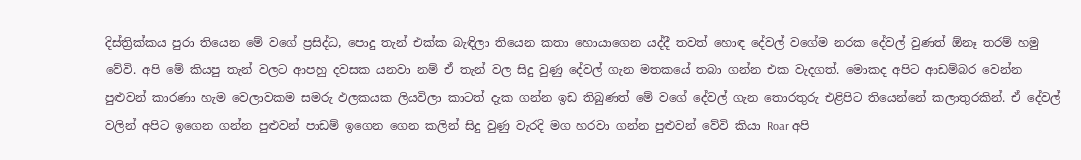දිස්ත්‍රික්කය පුරා තියෙන මේ වගේ ප්‍රසිද්ධ, පොදු තැන් එක්ක බැඳිලා තියෙන කතා හොයාගෙන යද්දී තවත් හොඳ දේවල් වගේම නරක දේවල් වුණත් ඕනෑ තරම් හමු වේවි. අපි මේ කියපු තැන් වලට ආපහු දවසක යනවා නම් ඒ තැන් වල සිදු වුණු දේවල් ගැන මතකයේ තබා ගන්න එක වැදගත්. මොකද අපිට ආඩම්බර වෙන්න පුළුවන් කාරණා හැම වෙලාවකම සමරු ඵලකයක ලියවිලා කාටත් දැක ගන්න ඉඩ තිබුණත් මේ වගේ දේවල් ගැන තොරතුරු එළිපිට තියෙන්නේ කලාතුරකින්. ඒ දේවල් වලින් අපිට ඉගෙන ගන්න පුළුවන් පාඩම් ඉගෙන ගෙන කලින් සිදු වුණු වැරදි මග හරවා ගන්න පුළුවන් වේවි කියා Roar අපි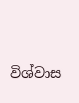විශ්වාස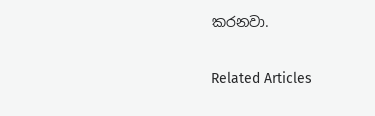කරනවා.

Related Articles